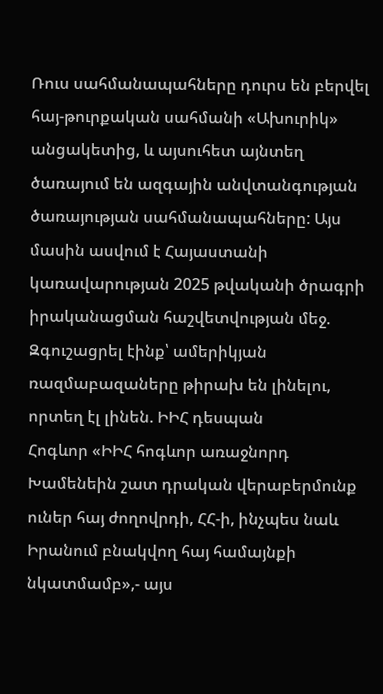Ռուս սահմանապահները դուրս են բերվել հայ-թուրքական սահմանի «Ախուրիկ» անցակետից, և այսուհետ այնտեղ ծառայում են ազգային անվտանգության ծառայության սահմանապահները: Այս մասին ասվում է Հայաստանի կառավարության 2025 թվականի ծրագրի իրականացման հաշվետվության մեջ.
Զգուշացրել էինք՝ ամերիկյան ռազմաբազաները թիրախ են լինելու, որտեղ էլ լինեն. ԻԻՀ դեսպան
Հոգևոր «ԻԻՀ հոգևոր առաջնորդ Խամենեին շատ դրական վերաբերմունք ուներ հայ ժողովրդի, ՀՀ-ի, ինչպես նաև Իրանում բնակվող հայ համայնքի նկատմամբ»,- այս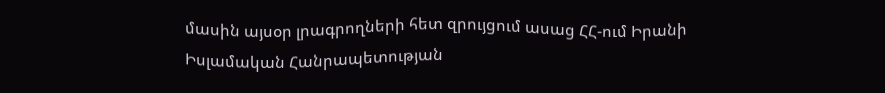մասին այսօր լրագրողների հետ զրույցում ասաց ՀՀ-ում Իրանի Իսլամական Հանրապետության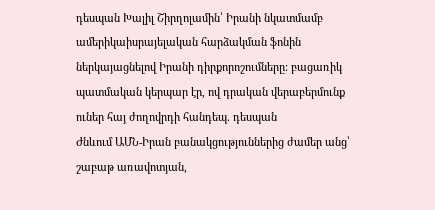դեսպան Խալիլ Շիրղոլամին՝ Իրանի նկատմամբ ամերիկաիսրայելական հարձակման ֆոնին ներկայացնելով Իրանի դիրքորոշումները: բացառիկ պատմական կերպար էր, ով դրական վերաբերմունք ուներ հայ ժողովրդի հանդեպ. դեսպան
Ժնևում ԱՄՆ-Իրան բանակցություններից ժամեր անց՝ շաբաթ առավոտյան,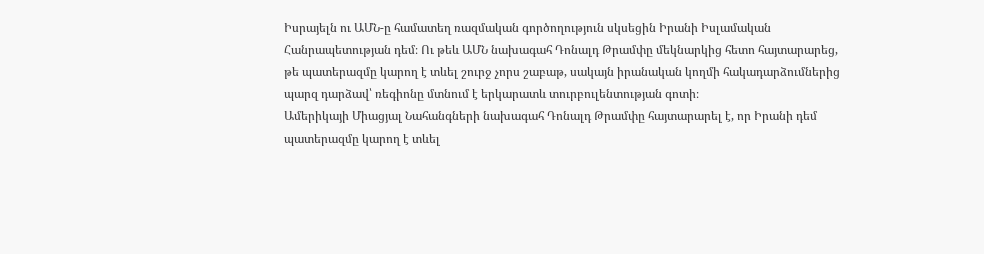Իսրայելն ու ԱՄՆ-ը համատեղ ռազմական գործողություն սկսեցին Իրանի Իսլամական Հանրապետության դեմ։ Ու թեև ԱՄՆ նախագահ Դոնալդ Թրամփը մեկնարկից հետո հայտարարեց, թե պատերազմը կարող է տևել շուրջ չորս շաբաթ, սակայն իրանական կողմի հակադարձումներից պարզ դարձավ՝ ռեգիոնը մտնում է երկարատև տուրբուլենտության գոտի։
Ամերիկայի Միացյալ Նահանգների նախագահ Դոնալդ Թրամփը հայտարարել է, որ Իրանի դեմ պատերազմը կարող է տևել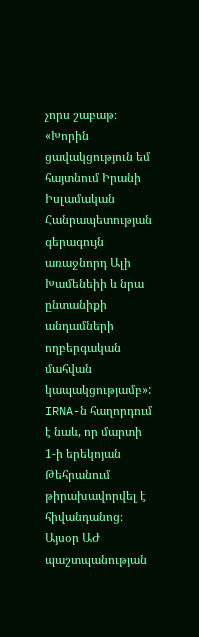չորս շաբաթ։
«Խորին ցավակցություն եմ հայտնում Իրանի Իսլամական Հանրապետության գերագույն առաջնորդ Ալի Խամենեիի և նրա ընտանիքի անդամների ողբերգական մահվան կապակցությամբ»:
IRNA-ն հաղորդում է նաև, որ մարտի 1-ի երեկոյան Թեհրանում թիրախավորվել է հիվանդանոց։
Այսօր ԱԺ պաշտպանության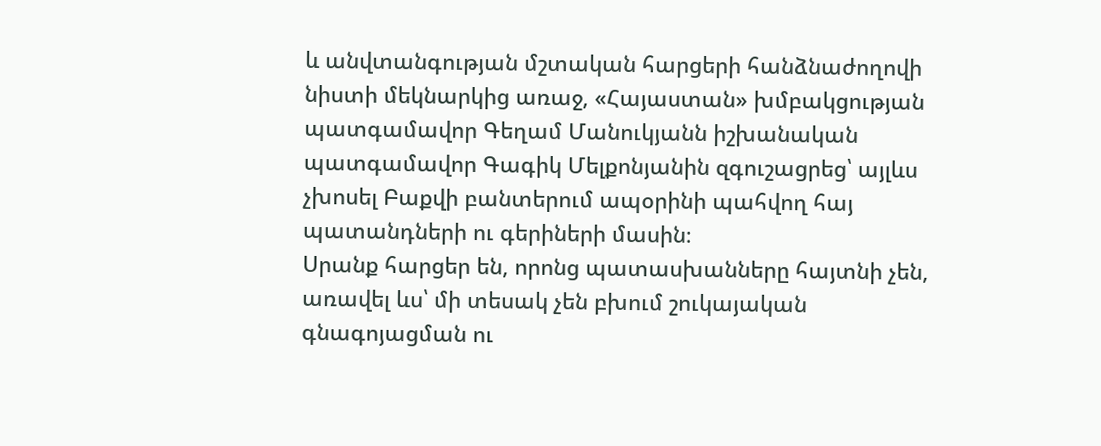և անվտանգության մշտական հարցերի հանձնաժողովի նիստի մեկնարկից առաջ, «Հայաստան» խմբակցության պատգամավոր Գեղամ Մանուկյանն իշխանական պատգամավոր Գագիկ Մելքոնյանին զգուշացրեց՝ այլևս չխոսել Բաքվի բանտերում ապօրինի պահվող հայ պատանդների ու գերիների մասին։
Սրանք հարցեր են, որոնց պատասխանները հայտնի չեն, առավել ևս՝ մի տեսակ չեն բխում շուկայական գնագոյացման ու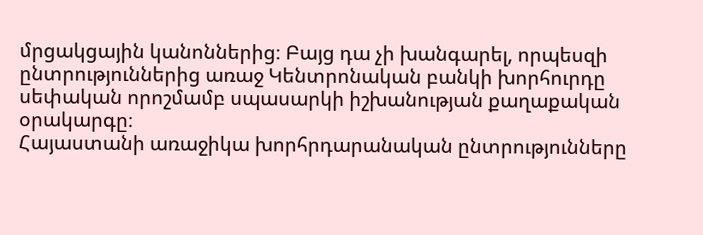մրցակցային կանոններից։ Բայց դա չի խանգարել, որպեսզի ընտրություններից առաջ Կենտրոնական բանկի խորհուրդը սեփական որոշմամբ սպասարկի իշխանության քաղաքական օրակարգը։
Հայաստանի առաջիկա խորհրդարանական ընտրությունները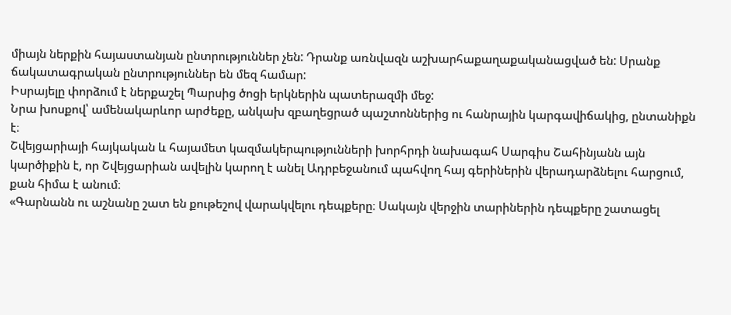միայն ներքին հայաստանյան ընտրություններ չեն: Դրանք առնվազն աշխարհաքաղաքականացված են: Սրանք ճակատագրական ընտրություններ են մեզ համար:
Իսրայելը փորձում է ներքաշել Պարսից ծոցի երկներին պատերազմի մեջ:
Նրա խոսքով՝ ամենակարևոր արժեքը, անկախ զբաղեցրած պաշտոններից ու հանրային կարգավիճակից, ընտանիքն է։
Շվեյցարիայի հայկական և հայամետ կազմակերպությունների խորհրդի նախագահ Սարգիս Շահինյանն այն կարծիքին է, որ Շվեյցարիան ավելին կարող է անել Ադրբեջանում պահվող հայ գերիներին վերադարձնելու հարցում, քան հիմա է անում։
«Գարնանն ու աշնանը շատ են քութեշով վարակվելու դեպքերը։ Սակայն վերջին տարիներին դեպքերը շատացել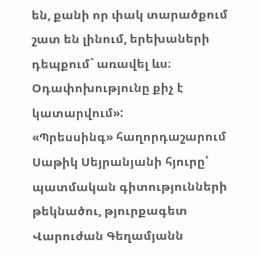են, քանի որ փակ տարածքում շատ են լինում, երեխաների դեպքում` առավել ևս։ Օդափոխությունը քիչ է կատարվում»:
«Պրեսսինգ» հաղորդաշարում Սաթիկ Սեյրանյանի հյուրը՝ պատմական գիտությունների թեկնածու, թյուրքագետ Վարուժան Գեղամյանն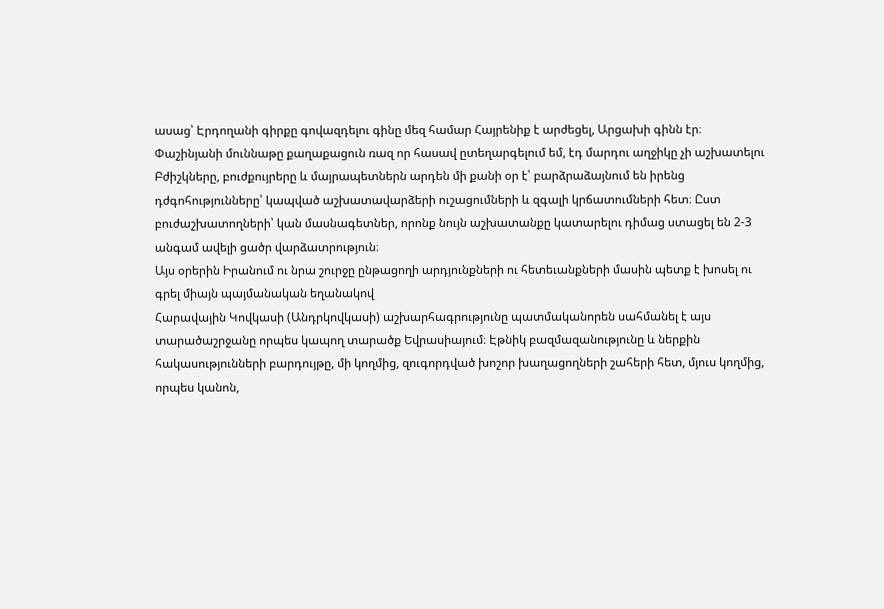ասաց՝ Էրդողանի գիրքը գովազդելու գինը մեզ համար Հայրենիք է արժեցել, Արցախի գինն էր։
Փաշինյանի մուննաթը քաղաքացուն ռազ որ հասավ ըտեղարգելում եմ, էդ մարդու աղջիկը չի աշխատելու
Բժիշկները, բուժքույրերը և մայրապետներն արդեն մի քանի օր է՝ բարձրաձայնում են իրենց դժգոհությունները՝ կապված աշխատավարձերի ուշացումների և զգալի կրճատումների հետ։ Ըստ բուժաշխատողների՝ կան մասնագետներ, որոնք նույն աշխատանքը կատարելու դիմաց ստացել են 2-3 անգամ ավելի ցածր վարձատրություն։
Այս օրերին Իրանում ու նրա շուրջը ընթացողի արդյունքների ու հետեւանքների մասին պետք է խոսել ու գրել միայն պայմանական եղանակով
Հարավային Կովկասի (Անդրկովկասի) աշխարհագրությունը պատմականորեն սահմանել է այս տարածաշրջանը որպես կապող տարածք Եվրասիայում։ Էթնիկ բազմազանությունը և ներքին հակասությունների բարդույթը, մի կողմից, զուգորդված խոշոր խաղացողների շահերի հետ, մյուս կողմից, որպես կանոն,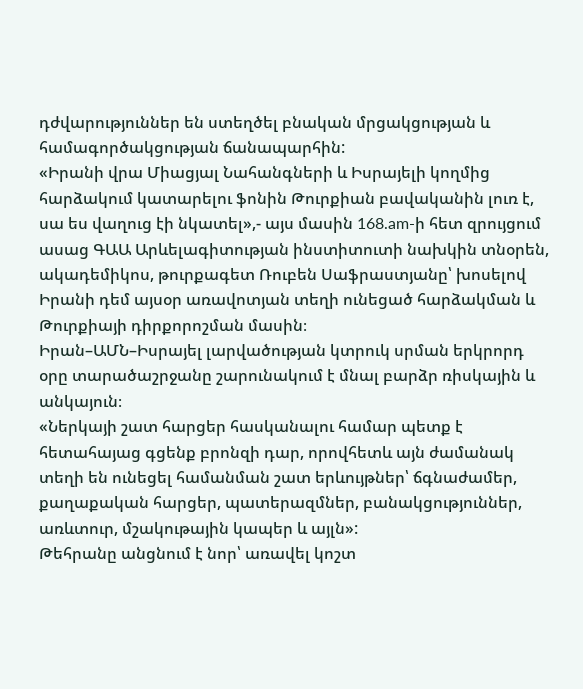դժվարություններ են ստեղծել բնական մրցակցության և համագործակցության ճանապարհին:
«Իրանի վրա Միացյալ Նահանգների և Իսրայելի կողմից հարձակում կատարելու ֆոնին Թուրքիան բավականին լուռ է, սա ես վաղուց էի նկատել»,- այս մասին 168.am-ի հետ զրույցում ասաց ԳԱԱ Արևելագիտության ինստիտուտի նախկին տնօրեն, ակադեմիկոս, թուրքագետ Ռուբեն Սաֆրաստյանը՝ խոսելով Իրանի դեմ այսօր առավոտյան տեղի ունեցած հարձակման և Թուրքիայի դիրքորոշման մասին։
Իրան–ԱՄՆ–Իսրայել լարվածության կտրուկ սրման երկրորդ օրը տարածաշրջանը շարունակում է մնալ բարձր ռիսկային և անկայուն։
«Ներկայի շատ հարցեր հասկանալու համար պետք է հետահայաց գցենք բրոնզի դար, որովհետև այն ժամանակ տեղի են ունեցել համանման շատ երևույթներ՝ ճգնաժամեր, քաղաքական հարցեր, պատերազմներ, բանակցություններ, առևտուր, մշակութային կապեր և այլն»:
Թեհրանը անցնում է նոր՝ առավել կոշտ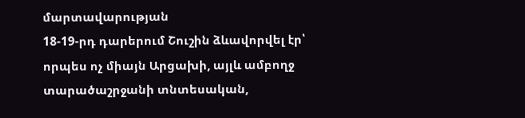մարտավարության
18-19-րդ դարերում Շուշին ձևավորվել էր՝ որպես ոչ միայն Արցախի, այլև ամբողջ տարածաշրջանի տնտեսական,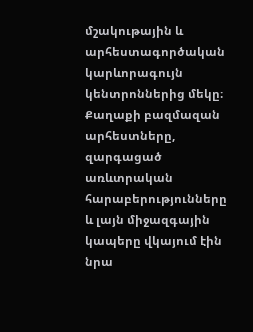մշակութային և արհեստագործական կարևորագույն կենտրոններից մեկը։ Քաղաքի բազմազան արհեստները, զարգացած առևտրական հարաբերությունները և լայն միջազգային կապերը վկայում էին նրա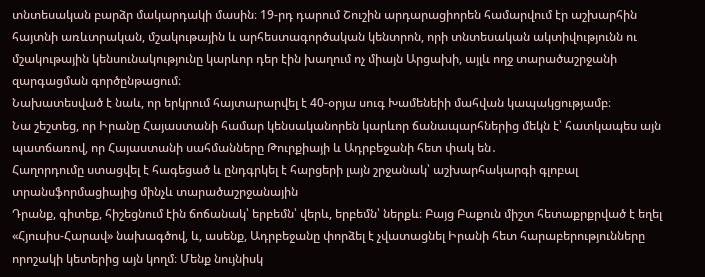տնտեսական բարձր մակարդակի մասին։ 19-րդ դարում Շուշին արդարացիորեն համարվում էր աշխարհին հայտնի առևտրական, մշակութային և արհեստագործական կենտրոն, որի տնտեսական ակտիվությունն ու մշակութային կենսունակությունը կարևոր դեր էին խաղում ոչ միայն Արցախի, այլև ողջ տարածաշրջանի զարգացման գործընթացում։
Նախատեսված է նաև, որ երկրում հայտարարվել է 40-օրյա սուգ Խամենեիի մահվան կապակցությամբ։
Նա շեշտեց, որ Իրանը Հայաստանի համար կենսականորեն կարևոր ճանապարհներից մեկն է՝ հատկապես այն պատճառով, որ Հայաստանի սահմանները Թուրքիայի և Ադրբեջանի հետ փակ են․
Հաղորդումը ստացվել է հագեցած և ընդգրկել է հարցերի լայն շրջանակ՝ աշխարհակարգի գլոբալ տրանսֆորմացիայից մինչև տարածաշրջանային
Դրանք, գիտեք, հիշեցնում էին ճոճանակ՝ երբեմն՝ վերև, երբեմն՝ ներքև։ Բայց Բաքուն միշտ հետաքրքրված է եղել «Հյուսիս-Հարավ» նախագծով, և, ասենք, Ադրբեջանը փորձել է չվատացնել Իրանի հետ հարաբերությունները որոշակի կետերից այն կողմ։ Մենք նույնիսկ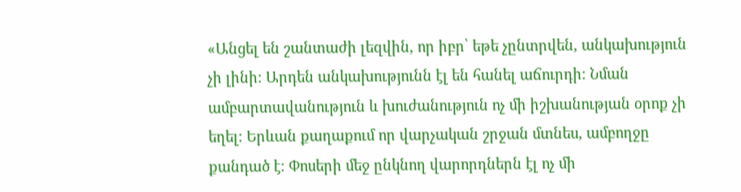«Անցել են շանտաժի լեզվին, որ իբր՝ եթե չընտրվեն, անկախություն չի լինի։ Արդեն անկախությունն էլ են հանել աճուրդի։ Նման ամբարտավանություն և խուժանություն ոչ մի իշխանության օրոք չի եղել։ Երևան քաղաքում որ վարչական շրջան մտնես, ամբողջը քանդած է։ Փոսերի մեջ ընկնող վարորդներն էլ ոչ մի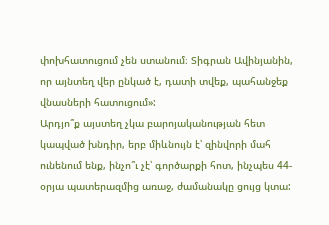փոխհատուցում չեն ստանում։ Տիգրան Ավինյանին, որ այնտեղ վեր ընկած է, դատի տվեք, պահանջեք վնասների հատուցում»:
Արդյո՞ք այստեղ չկա բարոյականության հետ կապված խնդիր, երբ միևնույն է՝ զինվորի մահ ունենում ենք, ինչո՞ւ չէ՝ գործարքի հոտ, ինչպես 44-օրյա պատերազմից առաջ, ժամանակը ցույց կտա: